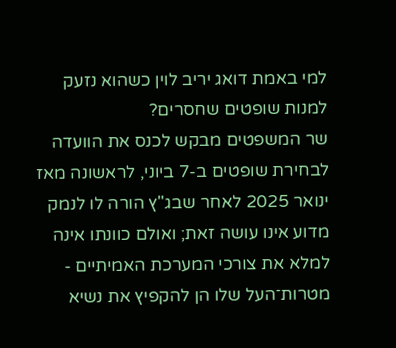למי באמת דואג יריב לוין כשהוא נזעק למנות שופטים שחסרים?
שר המשפטים מבקש לכנס את הוועדה לבחירת שופטים ב-7 ביוני, לראשונה מאז ינואר 2025 לאחר שבג"ץ הורה לו לנמק מדוע אינו עושה זאת; ואולם כוונתו אינה למלא את צורכי המערכת האמיתיים - מטרות־העל שלו הן להקפיץ את נשיא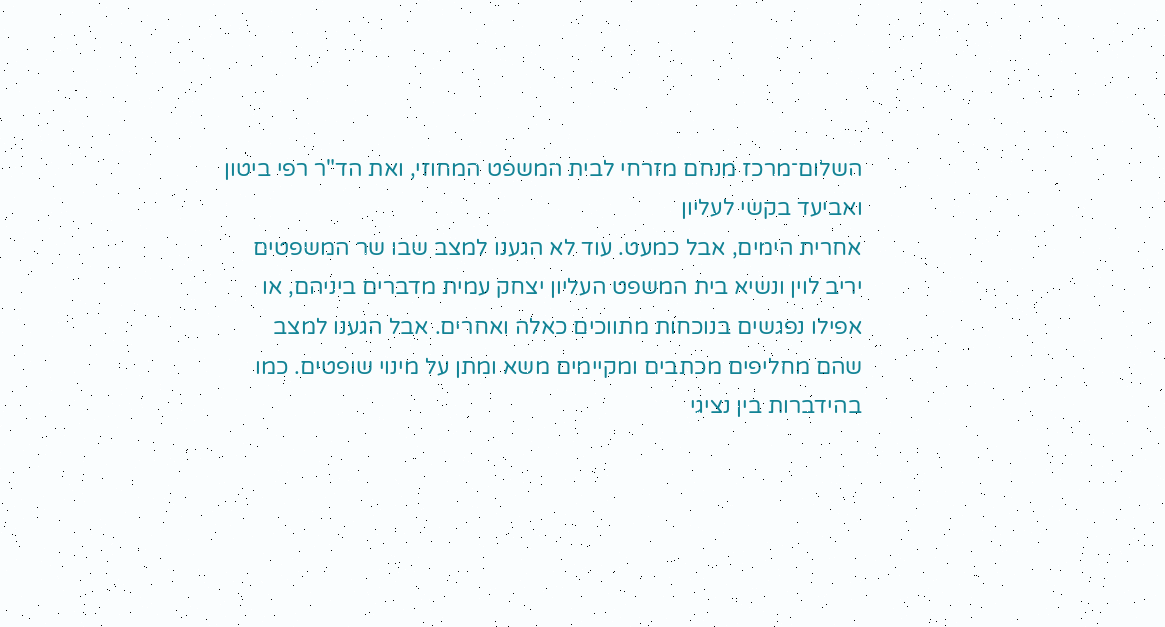השלום־מרכז מנחם מזרחי לבית המשפט המחוזי, ואת הד"ר רפי ביטון ואביעד בקשי לעליון
אחרית הימים, אבל כמעט. עוד לא הגענו למצב שבו שר המשפטים יריב לוין ונשיא בית המשפט העליון יצחק עמית מדברים ביניהם, או אפילו נפגשים בנוכחות מתווכים כאלה ואחרים. אבל הגענו למצב שהם מחליפים מכתבים ומקיימים משא ומתן על מינוי שופטים. כמו בהידברות בין נציגי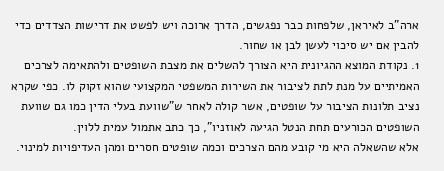ארה"ב לאיראן, שלפחות כבר נפגשים, הדרך ארוכה ויש לפשט את דרישות הצדדים כדי להבין אם יש סיכוי לעשן לבן או שחור.
1. נקודת המוצא ההגיונית היא הצורך להשלים את מצבת השופטים ולהתאימה לצרכים האמיתיים על מנת לתת לציבור את השירות המשפטי המקצועי שהוא זקוק לו. כפי שקרא נציב תלונות הציבור על שופטים, אשר קולה לאחר ש"שוועת בעלי הדין כמו גם שוועת השופטים הכורעים תחת הנטל הגיעה לאוזניו", כך כתב אתמול עמית ללוין.
אלא שהשאלה היא מי קובע מהם הצרכים וכמה שופטים חסרים ומהן העדיפויות למינוי.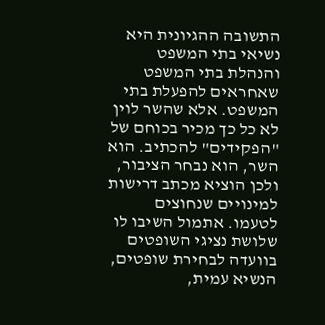התשובה ההגיונית היא נשיאי בתי המשפט והנהלת בתי המשפט שאחראים להפעלת בתי המשפט. אלא שהשר לוין לא כל כך מכיר בכוחם של "הפקידים" להכתיב. הוא השר, הוא נבחר הציבור, ולכן הוציא מכתב דרישות למינויים שנחוצים לטעמו. אתמול השיבו לו שלושת נציגי השופטים בוועדה לבחירת שופטים, הנשיא עמית,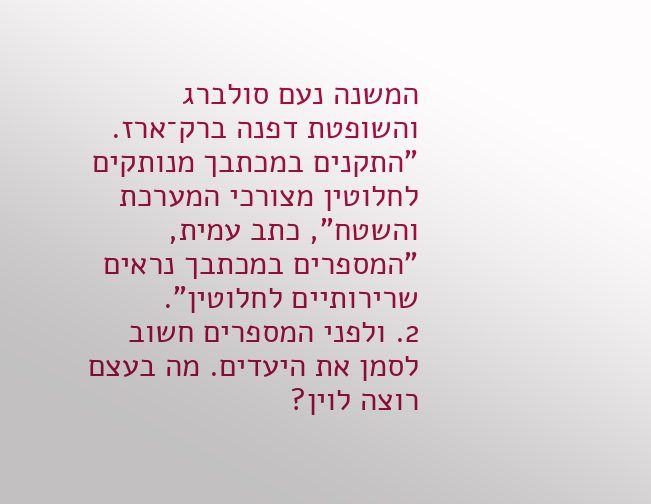המשנה נעם סולברג והשופטת דפנה ברק־ארז. "התקנים במכתבך מנותקים לחלוטין מצורכי המערכת והשטח", כתב עמית, "המספרים במכתבך נראים שרירותיים לחלוטין".
2. ולפני המספרים חשוב לסמן את היעדים. מה בעצם רוצה לוין?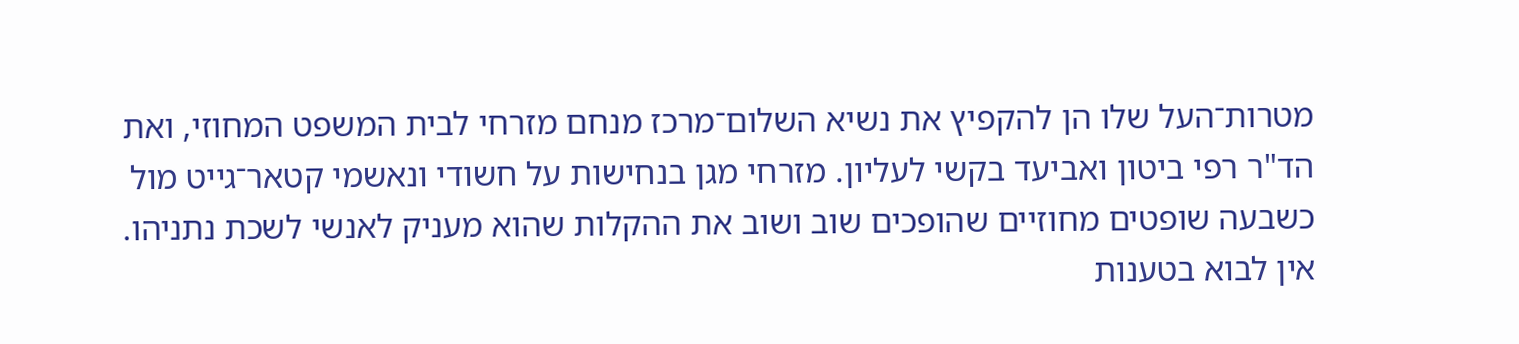מטרות־העל שלו הן להקפיץ את נשיא השלום־מרכז מנחם מזרחי לבית המשפט המחוזי, ואת הד"ר רפי ביטון ואביעד בקשי לעליון. מזרחי מגן בנחישות על חשודי ונאשמי קטאר־גייט מול כשבעה שופטים מחוזיים שהופכים שוב ושוב את ההקלות שהוא מעניק לאנשי לשכת נתניהו. אין לבוא בטענות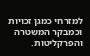למזרחי כמגן זכויות וכמבקר המשטרה והפרקליטות.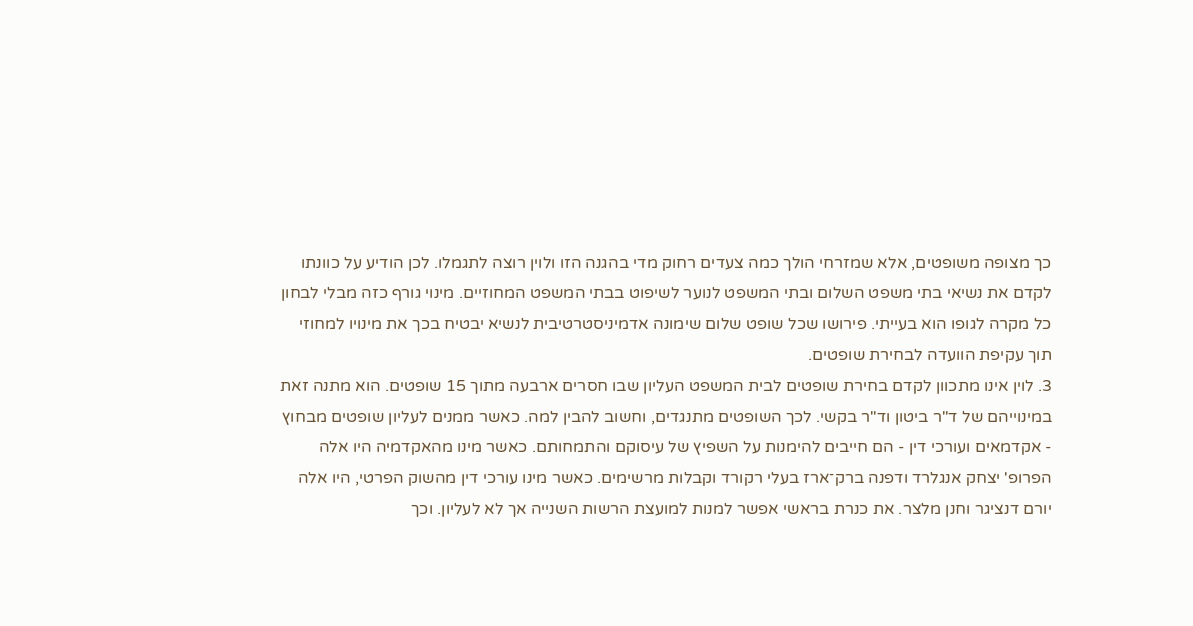כך מצופה משופטים, אלא שמזרחי הולך כמה צעדים רחוק מדי בהגנה הזו ולוין רוצה לתגמלו. לכן הודיע על כוונתו לקדם את נשיאי בתי משפט השלום ובתי המשפט לנוער לשיפוט בבתי המשפט המחוזיים. מינוי גורף כזה מבלי לבחון כל מקרה לגופו הוא בעייתי. פירושו שכל שופט שלום שימונה אדמיניסטרטיבית לנשיא יבטיח בכך את מינויו למחוזי תוך עקיפת הוועדה לבחירת שופטים.
3. לוין אינו מתכוון לקדם בחירת שופטים לבית המשפט העליון שבו חסרים ארבעה מתוך 15 שופטים. הוא מתנה זאת במינוייהם של ד"ר ביטון וד"ר בקשי. לכך השופטים מתנגדים, וחשוב להבין למה. כאשר ממנים לעליון שופטים מבחוץ - אקדמאים ועורכי דין - הם חייבים להימנות על השפיץ של עיסוקם והתמחותם. כאשר מינו מהאקדמיה היו אלה הפרופ' יצחק אנגלרד ודפנה ברק־ארז בעלי רקורד וקבלות מרשימים. כאשר מינו עורכי דין מהשוק הפרטי, היו אלה יורם דנציגר וחנן מלצר. את כנרת בראשי אפשר למנות למועצת הרשות השנייה אך לא לעליון. וכך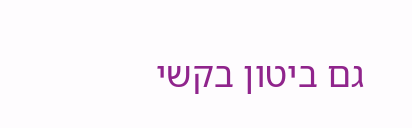גם ביטון בקשי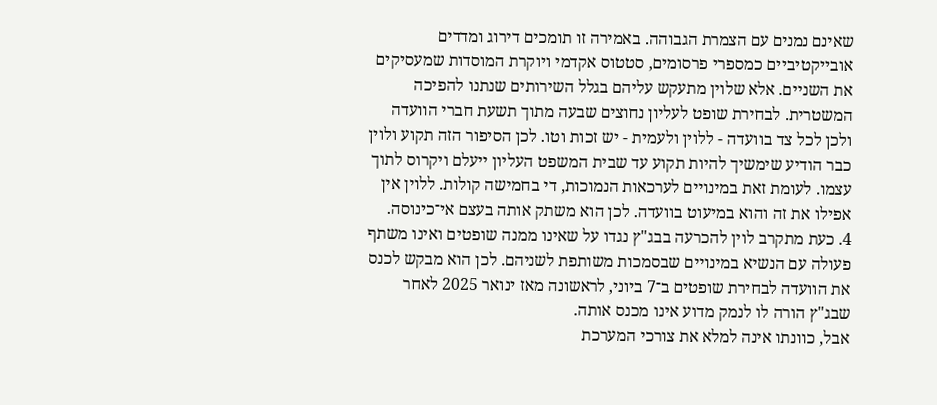שאינם נמנים עם הצמרת הגבוהה. באמירה זו תומכים דירוג ומדדים אובייקטיביים כמספרי פרסומים, סטטוס אקדמי ויוקרת המוסדות שמעסיקים את השניים. אלא שלוין מתעקש עליהם בגלל השירותים שנתנו להפיכה המשטרית. לבחירת שופט לעליון נחוצים שבעה מתוך תשעת חברי הוועדה ולכן לכל צד בוועדה - ללוין ולעמית - יש זכות וטו. לכן הסיפור הזה תקוע ולוין כבר הודיע שימשיך להיות תקוע עד שבית המשפט העליון ייעלם ויקרוס לתוך עצמו. לעומת זאת במינויים לערכאות הנמוכות, די בחמישה קולות. ללוין אין אפילו את זה והוא במיעוט בוועדה. לכן הוא משתק אותה בעצם אי־כינוסה.
4. כעת מתקרב לוין להכרעה בבג"ץ נגדו על שאינו ממנה שופטים ואינו משתף פעולה עם הנשיא במינויים שבסמכות משותפת לשניהם. לכן הוא מבקש לכנס את הוועדה לבחירת שופטים ב־7 ביוני, לראשונה מאז ינואר 2025 לאחר שבג"ץ הורה לו לנמק מדוע אינו מכנס אותה.
אבל, כוונתו אינה למלא את צורכי המערכת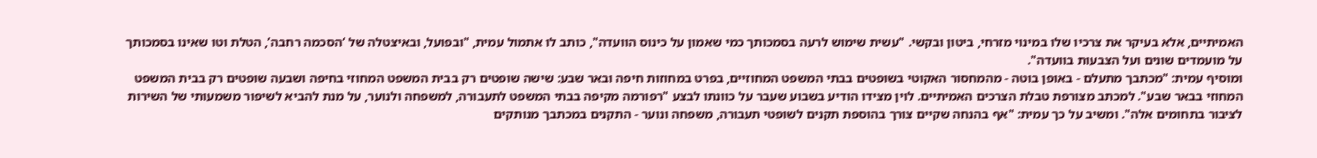האמיתיים, אלא בעיקר את צרכיו שלו במינוי מזרחי, ביטון ובקשי. "עשית שימוש לרעה בסמכותך כמי שאמון על כינוס הוועדה", כותב לו אתמול עמית, "ובפועל, ובאיצטלה של ‘הסכמה רחבה’, הטלת וטו שאינו בסמכותך על מועמדים שונים ועל הצבעות בוועדה".
ומוסיף עמית: "מכתבך מתעלם - באופן בוטה - מהמחסור האקוטי בשופטים בבתי המשפט המחוזיים, בפרט במחוזות חיפה ובאר שבע: שישה שופטים רק בבית המשפט המחוזי בחיפה ושבעה שופטים רק בבית המשפט המחוזי בבאר שבע". למכתב מצורפת טבלת הצרכים האמיתיים. לוין מצידו הודיע בשבוע שעבר על כוונתו לבצע "רפורמה מקיפה בבתי המשפט לתעבורה, למשפחה ולנוער, על מנת להביא לשיפור משמעותי של השירות לציבור בתחומים אלה". ומשיב על כך עמית: "אף בהנחה שקיים צורך בהוספת תקנים לשופטי תעבורה, משפחה ונוער - התקנים במכתבך מנותקים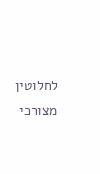לחלוטין מצורכי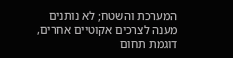המערכת והשטח; לא נותנים מענה לצרכים אקוטיים אחרים, דוגמת תחום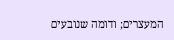המעצרים; ודומה שנובעים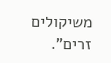משיקולים זרים".